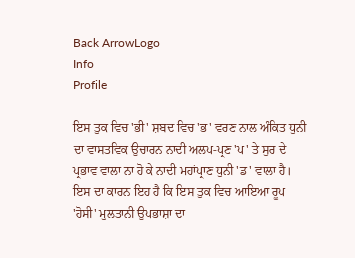Back ArrowLogo
Info
Profile

ਇਸ ਤੁਕ ਵਿਚ 'ਭੀ' ਸ਼ਬਦ ਵਿਚ 'ਭ' ਵਰਣ ਨਾਲ ਅੰਕਿਤ ਧੁਨੀ ਦਾ ਵਾਸਤਵਿਕ ਉਚਾਰਨ ਨਾਦੀ ਅਲਪ-ਪ੍ਰਣ 'ਪ' ਤੇ ਸੁਰ ਦੇ ਪ੍ਰਭਾਵ ਵਾਲਾ ਨਾ ਹੋ ਕੇ ਨਾਦੀ ਮਹਾਂਪ੍ਰਾਣ ਧੁਨੀ 'ਡ' ਵਾਲਾ ਹੈ। ਇਸ ਦਾ ਕਾਰਨ ਇਹ ਹੈ ਕਿ ਇਸ ਤੁਕ ਵਿਚ ਆਇਆ ਰੂਪ 'ਹੋਸੀ' ਮੁਲਤਾਨੀ ਉਪਭਾਸ਼ਾ ਦਾ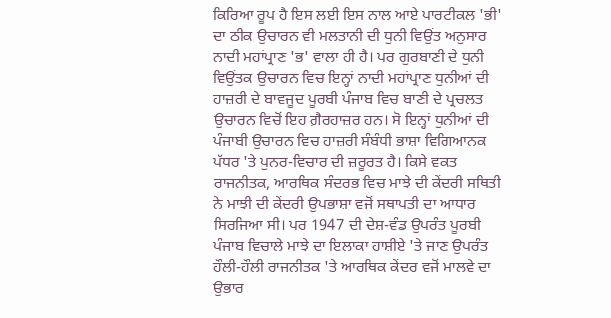ਕਿਰਿਆ ਰੂਪ ਹੈ ਇਸ ਲਈ ਇਸ ਨਾਲ ਆਏ ਪਾਰਟੀਕਲ 'ਭੀ' ਦਾ ਠੀਕ ਉਚਾਰਨ ਵੀ ਮਲਤਾਨੀ ਦੀ ਧੁਨੀ ਵਿਉਂਤ ਅਨੁਸਾਰ ਨਾਦੀ ਮਹਾਂਪ੍ਰਾਣ 'ਭ' ਵਾਲਾ ਹੀ ਹੈ। ਪਰ ਗੁਰਬਾਣੀ ਦੇ ਧੁਨੀ ਵਿਉਂਤਕ ਉਚਾਰਨ ਵਿਚ ਇਨ੍ਹਾਂ ਨਾਦੀ ਮਹਾਂਪ੍ਰਾਣ ਧੁਨੀਆਂ ਦੀ ਹਾਜ਼ਰੀ ਦੇ ਬਾਵਜੂਦ ਪੂਰਬੀ ਪੰਜਾਬ ਵਿਚ ਬਾਣੀ ਦੇ ਪ੍ਰਚਲਤ ਉਚਾਰਨ ਵਿਚੋਂ ਇਹ ਗ਼ੈਰਹਾਜ਼ਰ ਹਨ। ਸੋ ਇਨ੍ਹਾਂ ਧੁਨੀਆਂ ਦੀ ਪੰਜਾਬੀ ਉਚਾਰਨ ਵਿਚ ਹਾਜ਼ਰੀ ਸੰਬੰਧੀ ਭਾਸ਼ਾ ਵਿਗਿਆਨਕ ਪੱਧਰ 'ਤੇ ਪੁਨਰ-ਵਿਚਾਰ ਦੀ ਜ਼ਰੂਰਤ ਹੈ। ਕਿਸੇ ਵਕਤ ਰਾਜਨੀਤਕ, ਆਰਥਿਕ ਸੰਦਰਭ ਵਿਚ ਮਾਝੇ ਦੀ ਕੇਂਦਰੀ ਸਥਿਤੀ ਨੇ ਮਾਝੀ ਦੀ ਕੇਂਦਰੀ ਉਪਭਾਸ਼ਾ ਵਜੋਂ ਸਥਾਪਤੀ ਦਾ ਆਧਾਰ ਸਿਰਜਿਆ ਸੀ। ਪਰ 1947 ਦੀ ਦੇਸ਼-ਵੰਡ ਉਪਰੰਤ ਪੂਰਬੀ ਪੰਜਾਬ ਵਿਚਾਲੇ ਮਾਝੇ ਦਾ ਇਲਾਕਾ ਹਾਸ਼ੀਏ 'ਤੇ ਜਾਣ ਉਪਰੰਤ ਹੌਲੀ-ਹੌਲੀ ਰਾਜਨੀਤਕ 'ਤੇ ਆਰਥਿਕ ਕੇਂਦਰ ਵਜੋਂ ਮਾਲਵੇ ਦਾ ਉਭਾਰ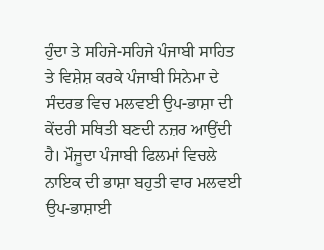ਹੁੰਦਾ ਤੇ ਸਹਿਜੇ-ਸਹਿਜੇ ਪੰਜਾਬੀ ਸਾਹਿਤ ਤੇ ਵਿਸ਼ੇਸ਼ ਕਰਕੇ ਪੰਜਾਬੀ ਸਿਨੇਮਾ ਦੇ ਸੰਦਰਭ ਵਿਚ ਮਲਵਈ ਉਪ-ਭਾਸ਼ਾ ਦੀ ਕੇਂਦਰੀ ਸਥਿਤੀ ਬਣਦੀ ਨਜ਼ਰ ਆਉਂਦੀ ਹੈ। ਮੌਜੂਦਾ ਪੰਜਾਬੀ ਫਿਲਮਾਂ ਵਿਚਲੇ ਨਾਇਕ ਦੀ ਭਾਸ਼ਾ ਬਹੁਤੀ ਵਾਰ ਮਲਵਈ ਉਪ-ਭਾਸ਼ਾਈ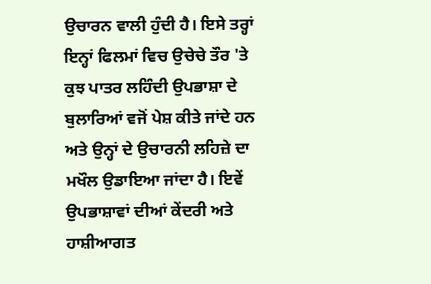ਉਚਾਰਨ ਵਾਲੀ ਹੁੰਦੀ ਹੈ। ਇਸੇ ਤਰ੍ਹਾਂ ਇਨ੍ਹਾਂ ਫਿਲਮਾਂ ਵਿਚ ਉਚੇਚੇ ਤੌਰ 'ਤੇ ਕੁਝ ਪਾਤਰ ਲਹਿੰਦੀ ਉਪਭਾਸ਼ਾ ਦੇ ਬੁਲਾਰਿਆਂ ਵਜੋਂ ਪੇਸ਼ ਕੀਤੇ ਜਾਂਦੇ ਹਨ ਅਤੇ ਉਨ੍ਹਾਂ ਦੇ ਉਚਾਰਨੀ ਲਹਿਜ਼ੇ ਦਾ ਮਖੌਲ ਉਡਾਇਆ ਜਾਂਦਾ ਹੈ। ਇਵੇਂ ਉਪਭਾਸ਼ਾਵਾਂ ਦੀਆਂ ਕੇਂਦਰੀ ਅਤੇ ਹਾਸ਼ੀਆਗਤ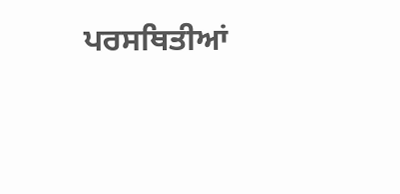ਪਰਸਥਿਤੀਆਂ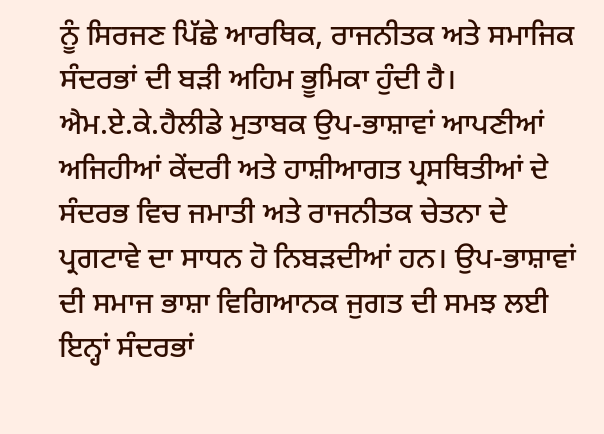ਨੂੰ ਸਿਰਜਣ ਪਿੱਛੇ ਆਰਥਿਕ, ਰਾਜਨੀਤਕ ਅਤੇ ਸਮਾਜਿਕ ਸੰਦਰਭਾਂ ਦੀ ਬੜੀ ਅਹਿਮ ਭੂਮਿਕਾ ਹੁੰਦੀ ਹੈ। ਐਮ.ਏ.ਕੇ.ਹੈਲੀਡੇ ਮੁਤਾਬਕ ਉਪ-ਭਾਸ਼ਾਵਾਂ ਆਪਣੀਆਂ ਅਜਿਹੀਆਂ ਕੇਂਦਰੀ ਅਤੇ ਹਾਸ਼ੀਆਗਤ ਪ੍ਰਸਥਿਤੀਆਂ ਦੇ ਸੰਦਰਭ ਵਿਚ ਜਮਾਤੀ ਅਤੇ ਰਾਜਨੀਤਕ ਚੇਤਨਾ ਦੇ ਪ੍ਰਗਟਾਵੇ ਦਾ ਸਾਧਨ ਹੋ ਨਿਬੜਦੀਆਂ ਹਨ। ਉਪ-ਭਾਸ਼ਾਵਾਂ ਦੀ ਸਮਾਜ ਭਾਸ਼ਾ ਵਿਗਿਆਨਕ ਜੁਗਤ ਦੀ ਸਮਝ ਲਈ ਇਨ੍ਹਾਂ ਸੰਦਰਭਾਂ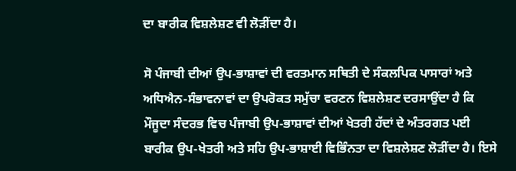ਦਾ ਬਾਰੀਕ ਵਿਸ਼ਲੇਸ਼ਣ ਵੀ ਲੋੜੀਂਦਾ ਹੈ।

ਸੋ ਪੰਜਾਬੀ ਦੀਆਂ ਉਪ-ਭਾਸ਼ਾਵਾਂ ਦੀ ਵਰਤਮਾਨ ਸਥਿਤੀ ਦੇ ਸੰਕਲਪਿਕ ਪਾਸਾਰਾਂ ਅਤੇ ਅਧਿਐਨ-ਸੰਭਾਵਨਾਵਾਂ ਦਾ ਉਪਰੋਕਤ ਸਮੁੱਚਾ ਵਰਣਨ ਵਿਸ਼ਲੇਸ਼ਣ ਦਰਸਾਉਂਦਾ ਹੈ ਕਿ ਮੌਜੂਦਾ ਸੰਦਰਭ ਵਿਚ ਪੰਜਾਬੀ ਉਪ-ਭਾਸ਼ਾਵਾਂ ਦੀਆਂ ਖੇਤਰੀ ਹੱਦਾਂ ਦੇ ਅੰਤਰਗਤ ਪਈ ਬਾਰੀਕ ਉਪ-ਖੇਤਰੀ ਅਤੇ ਸਹਿ ਉਪ-ਭਾਸ਼ਾਈ ਵਿਭਿੰਨਤਾ ਦਾ ਵਿਸ਼ਲੇਸ਼ਣ ਲੋੜੀਂਦਾ ਹੈ। ਇਸੇ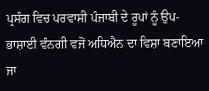ਪ੍ਰਸੰਗ ਵਿਚ ਪਰਵਾਸੀ ਪੰਜਾਬੀ ਦੇ ਰੂਪਾਂ ਨੂੰ ਉਪ- ਭਾਸ਼ਾਈ ਵੰਨਗੀ ਵਜੋਂ ਅਧਿਐਨ ਦਾ ਵਿਸ਼ਾ ਬਣਾਇਆ ਜਾ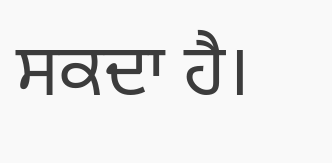ਸਕਦਾ ਹੈ।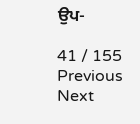ਉਪ-

41 / 155
Previous
Next